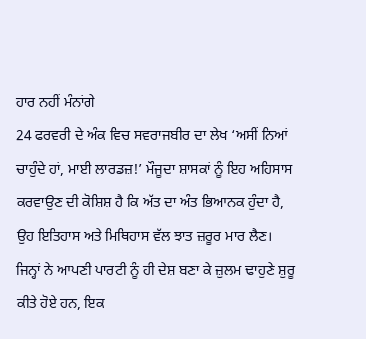ਹਾਰ ਨਹੀਂ ਮੰਨਾਂਗੇ
24 ਫਰਵਰੀ ਦੇ ਅੰਕ ਵਿਚ ਸਵਰਾਜਬੀਰ ਦਾ ਲੇਖ ‘ਅਸੀਂ ਨਿਆਂ ਚਾਹੁੰਦੇ ਹਾਂ, ਮਾਈ ਲਾਰਡਜ਼!’ ਮੌਜੂਦਾ ਸ਼ਾਸਕਾਂ ਨੂੰ ਇਹ ਅਹਿਸਾਸ ਕਰਵਾਉਣ ਦੀ ਕੋਸ਼ਿਸ਼ ਹੈ ਕਿ ਅੱਤ ਦਾ ਅੰਤ ਭਿਆਨਕ ਹੁੰਦਾ ਹੈ, ਉਹ ਇਤਿਹਾਸ ਅਤੇ ਮਿਥਿਹਾਸ ਵੱਲ ਝਾਤ ਜ਼ਰੂਰ ਮਾਰ ਲੈਣ। ਜਿਨ੍ਹਾਂ ਨੇ ਆਪਣੀ ਪਾਰਟੀ ਨੂੰ ਹੀ ਦੇਸ਼ ਬਣਾ ਕੇ ਜ਼ੁਲਮ ਢਾਹੁਣੇ ਸ਼ੁਰੂ ਕੀਤੇ ਹੋਏ ਹਨ, ਇਕ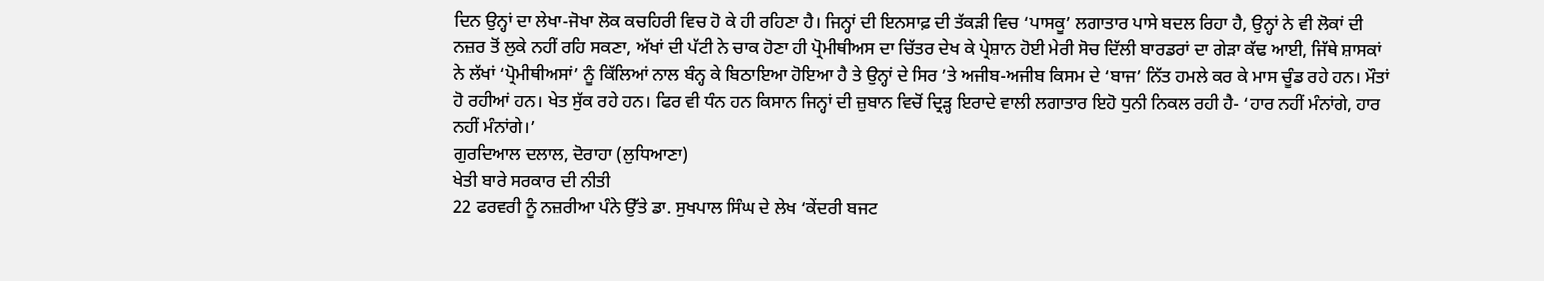ਦਿਨ ਉਨ੍ਹਾਂ ਦਾ ਲੇਖਾ-ਜੋਖਾ ਲੋਕ ਕਚਹਿਰੀ ਵਿਚ ਹੋ ਕੇ ਹੀ ਰਹਿਣਾ ਹੈ। ਜਿਨ੍ਹਾਂ ਦੀ ਇਨਸਾਫ਼ ਦੀ ਤੱਕੜੀ ਵਿਚ ‘ਪਾਸਕੂ’ ਲਗਾਤਾਰ ਪਾਸੇ ਬਦਲ ਰਿਹਾ ਹੈ, ਉਨ੍ਹਾਂ ਨੇ ਵੀ ਲੋਕਾਂ ਦੀ ਨਜ਼ਰ ਤੋਂ ਲੁਕੇ ਨਹੀਂ ਰਹਿ ਸਕਣਾ, ਅੱਖਾਂ ਦੀ ਪੱਟੀ ਨੇ ਚਾਕ ਹੋਣਾ ਹੀ ਪ੍ਰੋਮੀਥੀਅਸ ਦਾ ਚਿੱਤਰ ਦੇਖ ਕੇ ਪ੍ਰੇਸ਼ਾਨ ਹੋਈ ਮੇਰੀ ਸੋਚ ਦਿੱਲੀ ਬਾਰਡਰਾਂ ਦਾ ਗੇੜਾ ਕੱਢ ਆਈ, ਜਿੱਥੇ ਸ਼ਾਸਕਾਂ ਨੇ ਲੱਖਾਂ ‘ਪ੍ਰੋਮੀਥੀਅਸਾਂ’ ਨੂੰ ਕਿੱਲਿਆਂ ਨਾਲ ਬੰਨ੍ਹ ਕੇ ਬਿਠਾਇਆ ਹੋਇਆ ਹੈ ਤੇ ਉਨ੍ਹਾਂ ਦੇ ਸਿਰ ’ਤੇ ਅਜੀਬ-ਅਜੀਬ ਕਿਸਮ ਦੇ ‘ਬਾਜ’ ਨਿੱਤ ਹਮਲੇ ਕਰ ਕੇ ਮਾਸ ਚੂੰਡ ਰਹੇ ਹਨ। ਮੌਤਾਂ ਹੋ ਰਹੀਆਂ ਹਨ। ਖੇਤ ਸੁੱਕ ਰਹੇ ਹਨ। ਫਿਰ ਵੀ ਧੰਨ ਹਨ ਕਿਸਾਨ ਜਿਨ੍ਹਾਂ ਦੀ ਜ਼ੁਬਾਨ ਵਿਚੋਂ ਦ੍ਰਿੜ੍ਹ ਇਰਾਦੇ ਵਾਲੀ ਲਗਾਤਾਰ ਇਹੋ ਧੁਨੀ ਨਿਕਲ ਰਹੀ ਹੈ- ‘ਹਾਰ ਨਹੀਂ ਮੰਨਾਂਗੇ, ਹਾਰ ਨਹੀਂ ਮੰਨਾਂਗੇ।’
ਗੁਰਦਿਆਲ ਦਲਾਲ, ਦੋਰਾਹਾ (ਲੁਧਿਆਣਾ)
ਖੇਤੀ ਬਾਰੇ ਸਰਕਾਰ ਦੀ ਨੀਤੀ
22 ਫਰਵਰੀ ਨੂੰ ਨਜ਼ਰੀਆ ਪੰਨੇ ਉੱਤੇ ਡਾ. ਸੁਖਪਾਲ ਸਿੰਘ ਦੇ ਲੇਖ ‘ਕੇਂਦਰੀ ਬਜਟ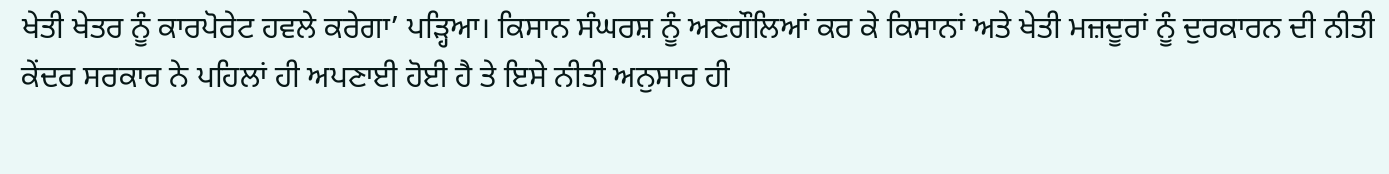ਖੇਤੀ ਖੇਤਰ ਨੂੰ ਕਾਰਪੋਰੇਟ ਹਵਲੇ ਕਰੇਗਾ’ ਪੜ੍ਹਿਆ। ਕਿਸਾਨ ਸੰਘਰਸ਼ ਨੂੰ ਅਣਗੌਲਿਆਂ ਕਰ ਕੇ ਕਿਸਾਨਾਂ ਅਤੇ ਖੇਤੀ ਮਜ਼ਦੂਰਾਂ ਨੂੰ ਦੁਰਕਾਰਨ ਦੀ ਨੀਤੀ ਕੇਂਦਰ ਸਰਕਾਰ ਨੇ ਪਹਿਲਾਂ ਹੀ ਅਪਣਾਈ ਹੋਈ ਹੈ ਤੇ ਇਸੇ ਨੀਤੀ ਅਨੁਸਾਰ ਹੀ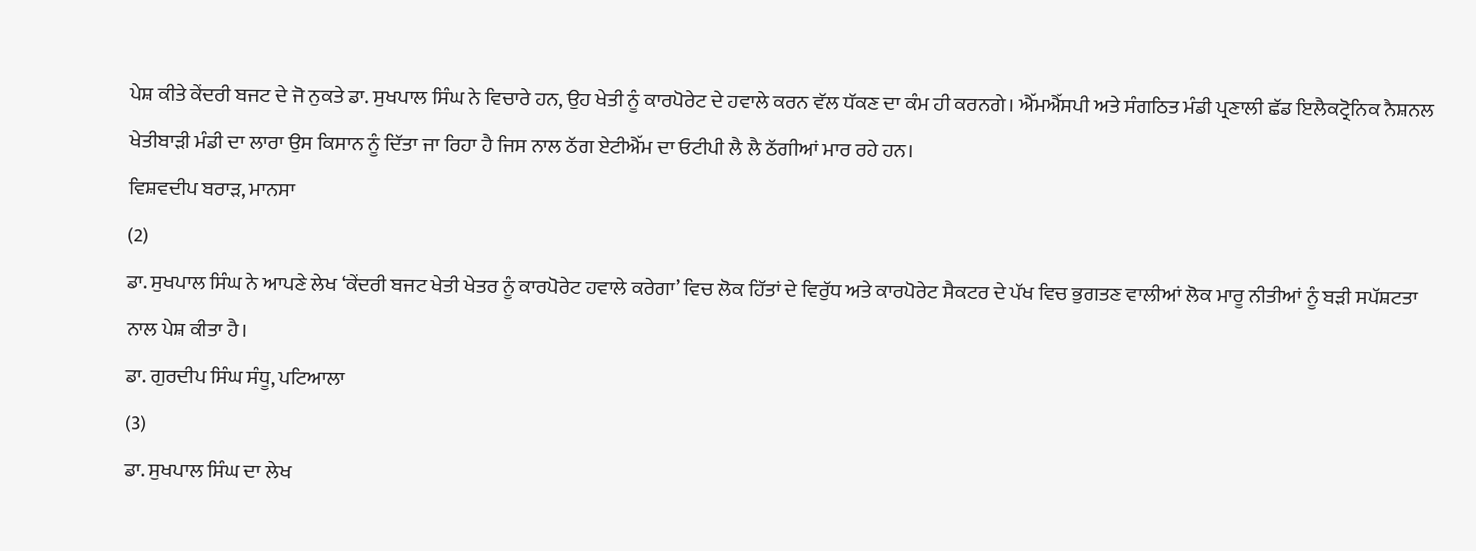ਪੇਸ਼ ਕੀਤੇ ਕੇਂਦਰੀ ਬਜਟ ਦੇ ਜੋ ਨੁਕਤੇ ਡਾ. ਸੁਖਪਾਲ ਸਿੰਘ ਨੇ ਵਿਚਾਰੇ ਹਨ, ਉਹ ਖੇਤੀ ਨੂੰ ਕਾਰਪੋਰੇਟ ਦੇ ਹਵਾਲੇ ਕਰਨ ਵੱਲ ਧੱਕਣ ਦਾ ਕੰਮ ਹੀ ਕਰਨਗੇ। ਐੱਮਐੱਸਪੀ ਅਤੇ ਸੰਗਠਿਤ ਮੰਡੀ ਪ੍ਰਣਾਲੀ ਛੱਡ ਇਲੈਕਟ੍ਰੋਨਿਕ ਨੈਸ਼ਨਲ ਖੇਤੀਬਾੜੀ ਮੰਡੀ ਦਾ ਲਾਰਾ ਉਸ ਕਿਸਾਨ ਨੂੰ ਦਿੱਤਾ ਜਾ ਰਿਹਾ ਹੈ ਜਿਸ ਨਾਲ ਠੱਗ ਏਟੀਐੱਮ ਦਾ ਓਟੀਪੀ ਲੈ ਲੈ ਠੱਗੀਆਂ ਮਾਰ ਰਹੇ ਹਨ।
ਵਿਸ਼ਵਦੀਪ ਬਰਾੜ, ਮਾਨਸਾ
(2)
ਡਾ. ਸੁਖਪਾਲ ਸਿੰਘ ਨੇ ਆਪਣੇ ਲੇਖ ‘ਕੇਂਦਰੀ ਬਜਟ ਖੇਤੀ ਖੇਤਰ ਨੂੰ ਕਾਰਪੋਰੇਟ ਹਵਾਲੇ ਕਰੇਗਾ’ ਵਿਚ ਲੋਕ ਹਿੱਤਾਂ ਦੇ ਵਿਰੁੱਧ ਅਤੇ ਕਾਰਪੋਰੇਟ ਸੈਕਟਰ ਦੇ ਪੱਖ ਵਿਚ ਭੁਗਤਣ ਵਾਲੀਆਂ ਲੋਕ ਮਾਰੂ ਨੀਤੀਆਂ ਨੂੰ ਬੜੀ ਸਪੱਸ਼ਟਤਾ ਨਾਲ ਪੇਸ਼ ਕੀਤਾ ਹੈ।
ਡਾ. ਗੁਰਦੀਪ ਸਿੰਘ ਸੰਧੂ, ਪਟਿਆਲਾ
(3)
ਡਾ. ਸੁਖਪਾਲ ਸਿੰਘ ਦਾ ਲੇਖ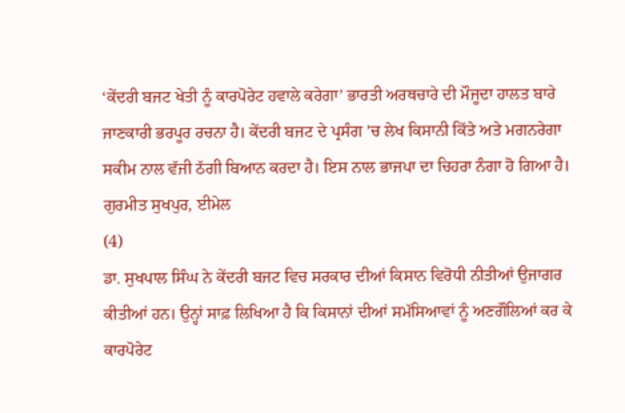‘ਕੇਂਦਰੀ ਬਜਟ ਖੇਤੀ ਨੂੰ ਕਾਰਪੋਰੇਟ ਹਵਾਲੇ ਕਰੇਗਾ’ ਭਾਰਤੀ ਅਰਥਚਾਰੇ ਦੀ ਮੌਜੂਦਾ ਹਾਲਤ ਬਾਰੇ ਜਾਣਕਾਰੀ ਭਰਪੂਰ ਰਚਨਾ ਹੈ। ਕੇਂਦਰੀ ਬਜਟ ਦੇ ਪ੍ਰਸੰਗ ’ਚ ਲੇਖ ਕਿਸਾਨੀ ਕਿੱਤੇ ਅਤੇ ਮਗਨਰੇਗਾ ਸਕੀਮ ਨਾਲ ਵੱਜੀ ਠੱਗੀ ਬਿਆਨ ਕਰਦਾ ਹੈ। ਇਸ ਨਾਲ ਭਾਜਪਾ ਦਾ ਚਿਹਰਾ ਨੰਗਾ ਹੋ ਗਿਆ ਹੈ।
ਗੁਰਮੀਤ ਸੁਖਪੁਰ, ਈਮੇਲ
(4)
ਡਾ. ਸੁਖਪਾਲ ਸਿੰਘ ਨੇ ਕੇਂਦਰੀ ਬਜਟ ਵਿਚ ਸਰਕਾਰ ਦੀਆਂ ਕਿਸਾਨ ਵਿਰੋਧੀ ਨੀਤੀਆਂ ਉਜਾਗਰ ਕੀਤੀਆਂ ਹਨ। ਉਨ੍ਹਾਂ ਸਾਫ਼ ਲਿਖਿਆ ਹੈ ਕਿ ਕਿਸਾਨਾਂ ਦੀਆਂ ਸਮੱਸਿਆਵਾਂ ਨੂੰ ਅਣਗੌਲਿਆਂ ਕਰ ਕੇ ਕਾਰਪੋਰੇਟ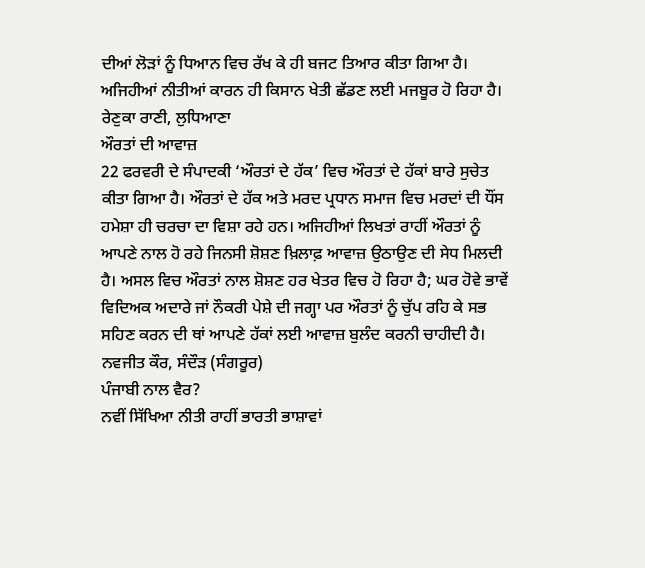ਦੀਆਂ ਲੋੜਾਂ ਨੂੰ ਧਿਆਨ ਵਿਚ ਰੱਖ ਕੇ ਹੀ ਬਜਟ ਤਿਆਰ ਕੀਤਾ ਗਿਆ ਹੈ। ਅਜਿਹੀਆਂ ਨੀਤੀਆਂ ਕਾਰਨ ਹੀ ਕਿਸਾਨ ਖੇਤੀ ਛੱਡਣ ਲਈ ਮਜਬੂਰ ਹੋ ਰਿਹਾ ਹੈ।
ਰੇਣੁਕਾ ਰਾਣੀ, ਲੁਧਿਆਣਾ
ਔਰਤਾਂ ਦੀ ਆਵਾਜ਼
22 ਫਰਵਰੀ ਦੇ ਸੰਪਾਦਕੀ ‘ਔਰਤਾਂ ਦੇ ਹੱਕ’ ਵਿਚ ਔਰਤਾਂ ਦੇ ਹੱਕਾਂ ਬਾਰੇ ਸੁਚੇਤ ਕੀਤਾ ਗਿਆ ਹੈ। ਔਰਤਾਂ ਦੇ ਹੱਕ ਅਤੇ ਮਰਦ ਪ੍ਰਧਾਨ ਸਮਾਜ ਵਿਚ ਮਰਦਾਂ ਦੀ ਧੌਂਸ ਹਮੇਸ਼ਾ ਹੀ ਚਰਚਾ ਦਾ ਵਿਸ਼ਾ ਰਹੇ ਹਨ। ਅਜਿਹੀਆਂ ਲਿਖਤਾਂ ਰਾਹੀਂ ਔਰਤਾਂ ਨੂੰ ਆਪਣੇ ਨਾਲ ਹੋ ਰਹੇ ਜਿਨਸੀ ਸ਼ੋਸ਼ਣ ਖ਼ਿਲਾਫ਼ ਆਵਾਜ਼ ਉਠਾਉਣ ਦੀ ਸੇਧ ਮਿਲਦੀ ਹੈ। ਅਸਲ ਵਿਚ ਔਰਤਾਂ ਨਾਲ ਸ਼ੋਸ਼ਣ ਹਰ ਖੇਤਰ ਵਿਚ ਹੋ ਰਿਹਾ ਹੈ; ਘਰ ਹੋਵੇ ਭਾਵੇਂ ਵਿਦਿਅਕ ਅਦਾਰੇ ਜਾਂ ਨੌਕਰੀ ਪੇਸ਼ੇ ਦੀ ਜਗ੍ਹਾ ਪਰ ਔਰਤਾਂ ਨੂੰ ਚੁੱਪ ਰਹਿ ਕੇ ਸਭ ਸਹਿਣ ਕਰਨ ਦੀ ਥਾਂ ਆਪਣੇ ਹੱਕਾਂ ਲਈ ਆਵਾਜ਼ ਬੁਲੰਦ ਕਰਨੀ ਚਾਹੀਦੀ ਹੈ।
ਨਵਜੀਤ ਕੌਰ, ਸੰਦੌੜ (ਸੰਗਰੂਰ)
ਪੰਜਾਬੀ ਨਾਲ ਵੈਰ?
ਨਵੀਂ ਸਿੱਖਿਆ ਨੀਤੀ ਰਾਹੀਂ ਭਾਰਤੀ ਭਾਸ਼ਾਵਾਂ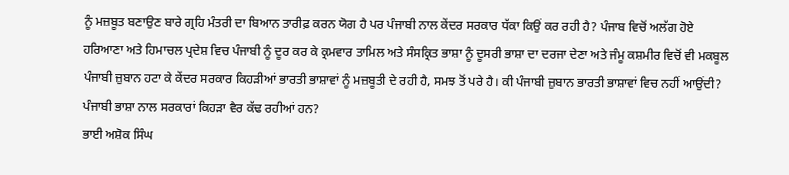ਨੂੰ ਮਜ਼ਬੂਤ ਬਣਾਉਣ ਬਾਰੇ ਗ੍ਰਹਿ ਮੰਤਰੀ ਦਾ ਬਿਆਨ ਤਾਰੀਫ਼ ਕਰਨ ਯੋਗ ਹੈ ਪਰ ਪੰਜਾਬੀ ਨਾਲ ਕੇਂਦਰ ਸਰਕਾਰ ਧੱਕਾ ਕਿਉਂ ਕਰ ਰਹੀ ਹੈ? ਪੰਜਾਬ ਵਿਚੋਂ ਅਲੱਗ ਹੋਏ ਹਰਿਆਣਾ ਅਤੇ ਹਿਮਾਚਲ ਪ੍ਰਦੇਸ਼ ਵਿਚ ਪੰਜਾਬੀ ਨੂੰ ਦੂਰ ਕਰ ਕੇ ਕ੍ਰਮਵਾਰ ਤਾਮਿਲ ਅਤੇ ਸੰਸਕ੍ਰਿਤ ਭਾਸ਼ਾ ਨੂੰ ਦੂਸਰੀ ਭਾਸ਼ਾ ਦਾ ਦਰਜਾ ਦੇਣਾ ਅਤੇ ਜੰਮੂ ਕਸ਼ਮੀਰ ਵਿਚੋਂ ਵੀ ਮਕਬੂਲ ਪੰਜਾਬੀ ਜ਼ੁਬਾਨ ਹਟਾ ਕੇ ਕੇਂਦਰ ਸਰਕਾਰ ਕਿਹੜੀਆਂ ਭਾਰਤੀ ਭਾਸ਼ਾਵਾਂ ਨੂੰ ਮਜ਼ਬੂਤੀ ਦੇ ਰਹੀ ਹੈ, ਸਮਝ ਤੋਂ ਪਰੇ ਹੈ। ਕੀ ਪੰਜਾਬੀ ਜ਼ੁਬਾਨ ਭਾਰਤੀ ਭਾਸ਼ਾਵਾਂ ਵਿਚ ਨਹੀਂ ਆਉਂਦੀ? ਪੰਜਾਬੀ ਭਾਸ਼ਾ ਨਾਲ ਸਰਕਾਰਾਂ ਕਿਹੜਾ ਵੈਰ ਕੱਢ ਰਹੀਆਂ ਹਨ?
ਭਾਈ ਅਸ਼ੋਕ ਸਿੰਘ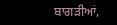ਬਾਗੜੀਆਂ,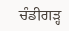ਚੰਡੀਗੜ੍ਹ